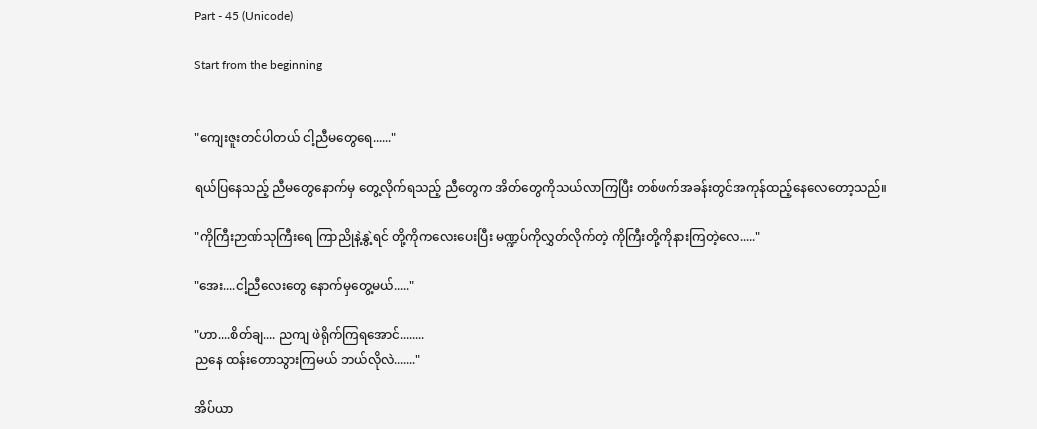Part - 45 (Unicode)

Start from the beginning


"ကျေးဇူးတင်ပါတယ် ငါ့ညီမတွေရေ......"

ရယ်ပြနေသည့် ညီမတွေနောက်မှ တွေ့လိုက်ရသည့် ညီတွေက အိတ်တွေကိုသယ်လာကြပြီး တစ်ဖက်အခန်းတွင်အကုန်ထည့်နေလေတော့သည်။

"ကိုကြီးဉာဏ်သုကြီးရေ ကြာညိုနဲ့နွဲ့ရင် တို့ကိုကလေးပေးပြီး မဏ္ဍပ်ကိုလွှတ်လိုက်တဲ့ ကိုကြီးတို့ကိုနားကြတဲ့လေ....."

"အေး....ငါ့ညီလေးတွေ နောက်မှတွေ့မယ်....."

"ဟာ....စိတ်ချ.... ညကျ ဖဲရိုက်ကြရအောင်........
ညနေ ထန်းတောသွားကြမယ် ဘယ်လိုလဲ......."

အိပ်ယာ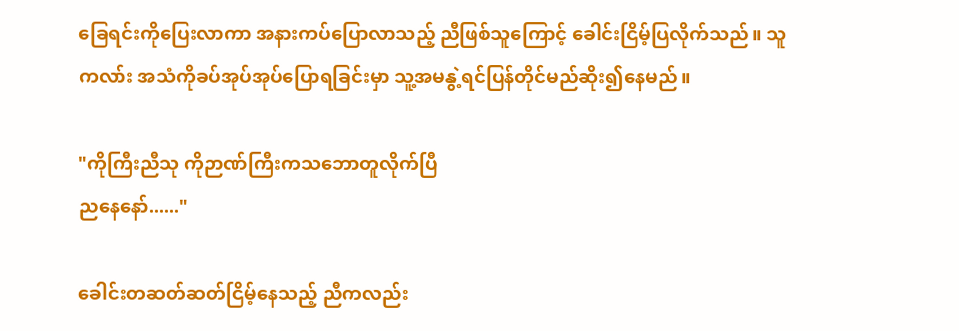ခြေရင်းကိုပြေးလာကာ အနားကပ်ပြောလာသည့် ညီဖြစ်သူကြောင့် ခေါင်းငြိမ့်ပြလိုက်သည်။ သူကလာ်း အသံကိုခပ်အုပ်အုပ်ပြောရခြင်းမှာ သူ့အမနွဲ့ရင်ပြန်တိုင်မည်ဆိုး၍နေမည်။

"ကိုကြီးညီသု ကိုဉာဏ်ကြီးကသဘောတူလိုက်ပြီ
ညနေနော်......"

ခေါင်းတဆတ်ဆတ်ငြိမ့်နေသည့် ညီကလည်း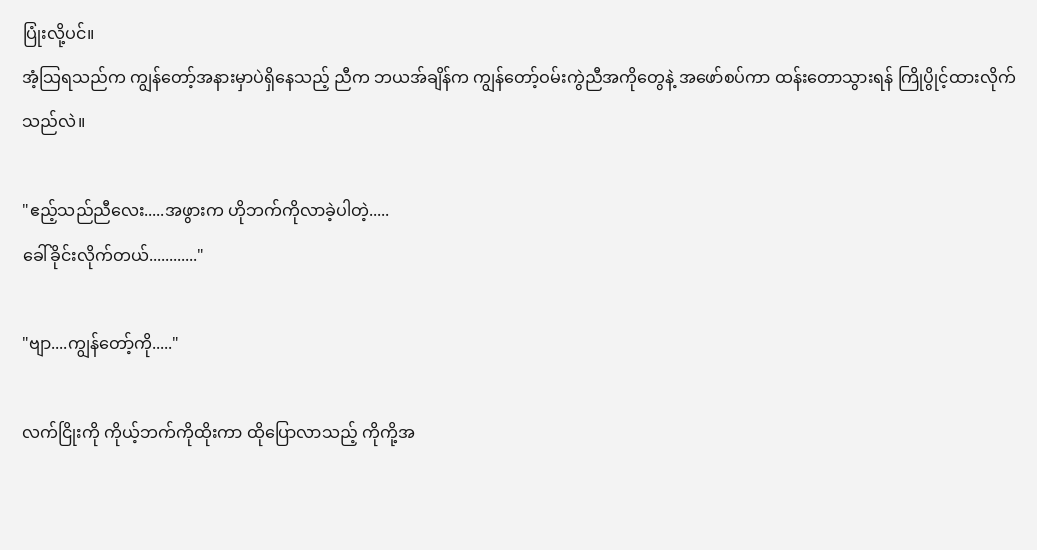ပြုံးလို့ပင်။
အံ့သြရသည်က ကျွန်တော့်အနားမှာပဲရှိနေသည့် ညီက ဘယအ်ချိန်က ကျွန်တော့်ဝမ်းကွဲညီအကိုတွေနဲ့ အဖော်စပ်ကာ ထန်းတောသွားရန် ကြိုပွိုင့်ထားလိုက်သည်လဲ။

"ဧည့်သည်ညီလေး.....အဖွားက ဟိုဘက်ကိုလာခဲ့ပါတဲ့.....
ခေါ်ခိုင်းလိုက်တယ်............"

"ဗျာ....ကျွန်တော့်ကို....."

လက်ငြိုးကို ကိုယ့်ဘက်ကိုထိုးကာ ထိုပြောလာသည့် ကိုကို့အ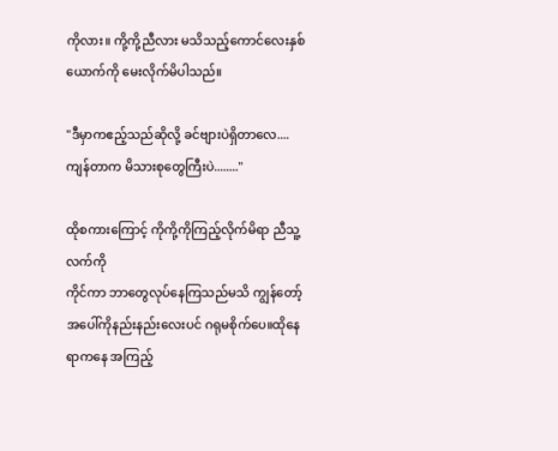ကိုလား။ ကို့ကို့ညီလား မသိသည့်ကောင်လေးနှစ်ယောက်ကို မေးလိုက်မိပါသည်။

"ဒီမှာကဧည့်သည်ဆိုလို့ ခင်ဗျားပဲရှိတာလေ....
ကျန်တာက မိသားစုတွေကြီးပဲ........"

ထိုစကားကြောင့် ကိုကို့ကိုကြည့်လိုက်မိရာ ညီသူ့လက်ကို
ကိုင်ကာ ဘာတွေလုပ်နေကြသည်မသိ ကျွန်တော့်အပေါ်ကိုနည်းနည်းလေးပင် ဂရုမစိုက်ပေ။ထိုနေရာကနေ အကြည့်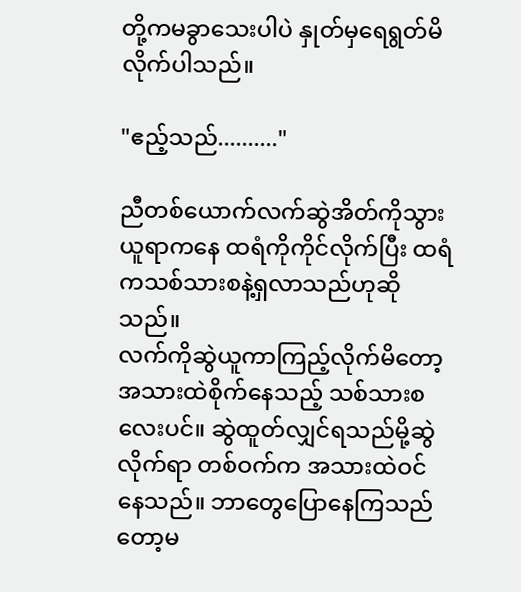တို့ကမခွာသေးပါပဲ နှုတ်မှရေရွတ်မိလိုက်ပါသည်။

"ဧည့်သည်.........."

ညီတစ်ယောက်လက်ဆွဲအိတ်ကိုသွားယူရာကနေ ထရံကိုကိုင်လိုက်ပြီး ထရံကသစ်သားစနဲ့ရှလာသည်ဟုဆိုသည်။
လက်ကိုဆွဲယူကာကြည့်လိုက်မိတော့ အသားထဲစိုက်နေသည့် သစ်သားစလေးပင်။ ဆွဲထူတ်လျှင်ရသည်မို့ဆွဲလိုက်ရာ တစ်ဝက်က အသားထဲဝင်နေသည်။ ဘာတွေပြောနေကြသည်တော့မ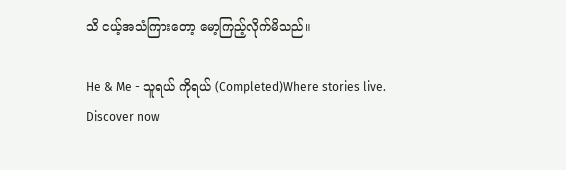သိ ငယ့်အသံကြားတော့ မော့ကြည့်လိုက်မိသည်။

He & Me - သူရယ် ကိုရယ် (Completed)Where stories live. Discover now